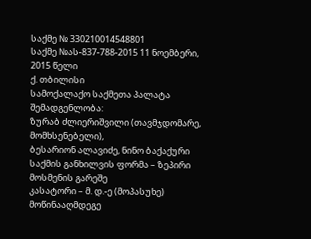საქმე № 330210014548801
საქმე №ას-837-788-2015 11 ნოემბერი, 2015 წელი
ქ. თბილისი
სამოქალაქო საქმეთა პალატა
შემადგენლობა:
ზურაბ ძლიერიშვილი (თავმჯდომარე, მომხსენებელი),
ბესარიონ ალავიძე, ნინო ბაქაქური
საქმის განხილვის ფორმა – ზეპირი მოსმენის გარეშე
კასატორი – მ. დ.-ე (მოპასუხე)
მოწინააღმდეგე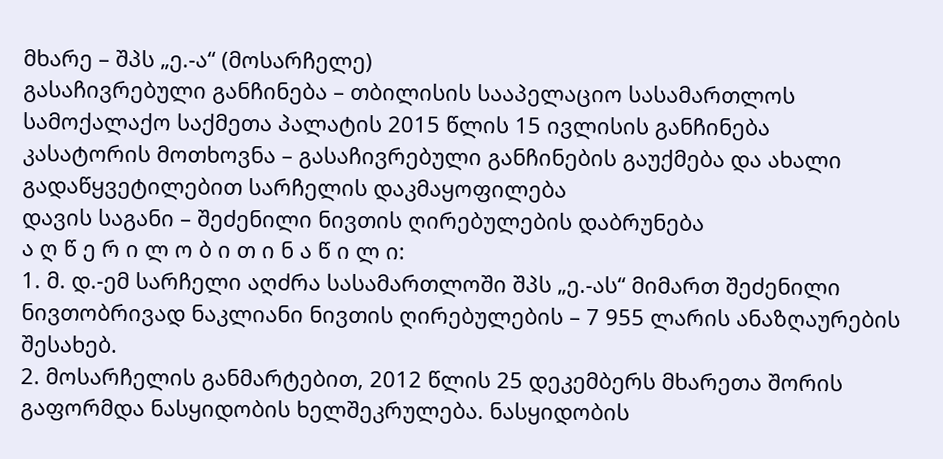მხარე – შპს „ე.-ა“ (მოსარჩელე)
გასაჩივრებული განჩინება – თბილისის სააპელაციო სასამართლოს სამოქალაქო საქმეთა პალატის 2015 წლის 15 ივლისის განჩინება
კასატორის მოთხოვნა – გასაჩივრებული განჩინების გაუქმება და ახალი გადაწყვეტილებით სარჩელის დაკმაყოფილება
დავის საგანი – შეძენილი ნივთის ღირებულების დაბრუნება
ა ღ წ ე რ ი ლ ო ბ ი თ ი ნ ა წ ი ლ ი:
1. მ. დ.-ემ სარჩელი აღძრა სასამართლოში შპს „ე.-ას“ მიმართ შეძენილი ნივთობრივად ნაკლიანი ნივთის ღირებულების – 7 955 ლარის ანაზღაურების შესახებ.
2. მოსარჩელის განმარტებით, 2012 წლის 25 დეკემბერს მხარეთა შორის გაფორმდა ნასყიდობის ხელშეკრულება. ნასყიდობის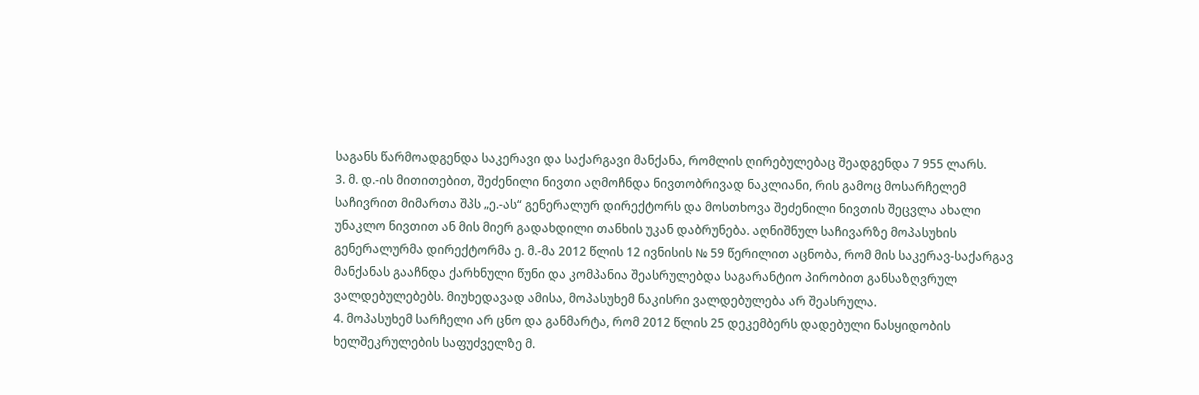საგანს წარმოადგენდა საკერავი და საქარგავი მანქანა, რომლის ღირებულებაც შეადგენდა 7 955 ლარს.
3. მ. დ.-ის მითითებით, შეძენილი ნივთი აღმოჩნდა ნივთობრივად ნაკლიანი, რის გამოც მოსარჩელემ საჩივრით მიმართა შპს „ე.-ას“ გენერალურ დირექტორს და მოსთხოვა შეძენილი ნივთის შეცვლა ახალი უნაკლო ნივთით ან მის მიერ გადახდილი თანხის უკან დაბრუნება. აღნიშნულ საჩივარზე მოპასუხის გენერალურმა დირექტორმა ე. მ.-მა 2012 წლის 12 ივნისის № 59 წერილით აცნობა, რომ მის საკერავ-საქარგავ მანქანას გააჩნდა ქარხნული წუნი და კომპანია შეასრულებდა საგარანტიო პირობით განსაზღვრულ ვალდებულებებს. მიუხედავად ამისა, მოპასუხემ ნაკისრი ვალდებულება არ შეასრულა.
4. მოპასუხემ სარჩელი არ ცნო და განმარტა, რომ 2012 წლის 25 დეკემბერს დადებული ნასყიდობის ხელშეკრულების საფუძველზე მ.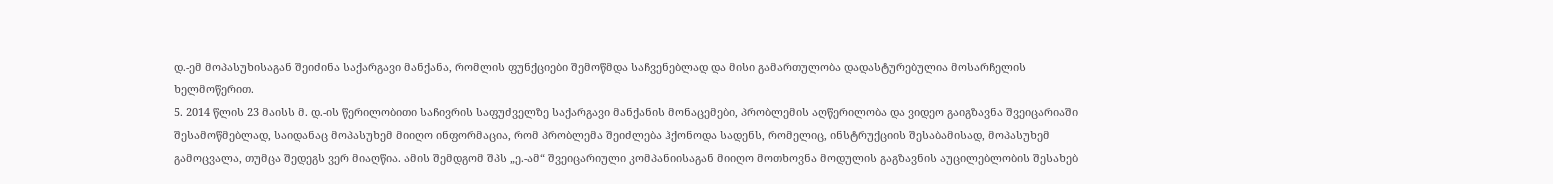დ.-ემ მოპასუხისაგან შეიძინა საქარგავი მანქანა, რომლის ფუნქციები შემოწმდა საჩვენებლად და მისი გამართულობა დადასტურებულია მოსარჩელის ხელმოწერით.
5. 2014 წლის 23 მაისს მ. დ.-ის წერილობითი საჩივრის საფუძველზე საქარგავი მანქანის მონაცემები, პრობლემის აღწერილობა და ვიდეო გაიგზავნა შვეიცარიაში შესამოწმებლად, საიდანაც მოპასუხემ მიიღო ინფორმაცია, რომ პრობლემა შეიძლება ჰქონოდა სადენს, რომელიც, ინსტრუქციის შესაბამისად, მოპასუხემ გამოცვალა, თუმცა შედეგს ვერ მიაღწია. ამის შემდგომ შპს „ე.-ამ“ შვეიცარიული კომპანიისაგან მიიღო მოთხოვნა მოდულის გაგზავნის აუცილებლობის შესახებ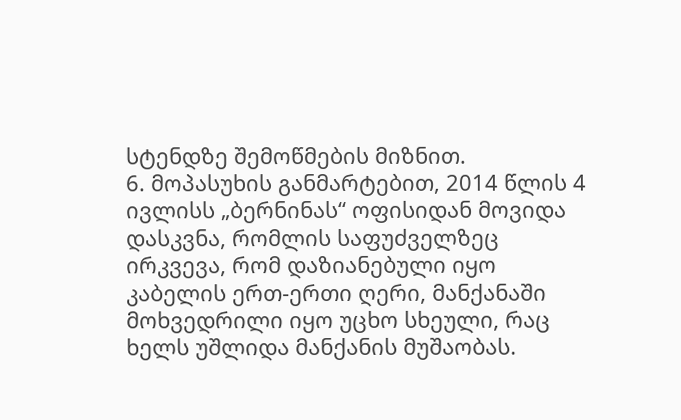სტენდზე შემოწმების მიზნით.
6. მოპასუხის განმარტებით, 2014 წლის 4 ივლისს „ბერნინას“ ოფისიდან მოვიდა დასკვნა, რომლის საფუძველზეც ირკვევა, რომ დაზიანებული იყო კაბელის ერთ-ერთი ღერი, მანქანაში მოხვედრილი იყო უცხო სხეული, რაც ხელს უშლიდა მანქანის მუშაობას.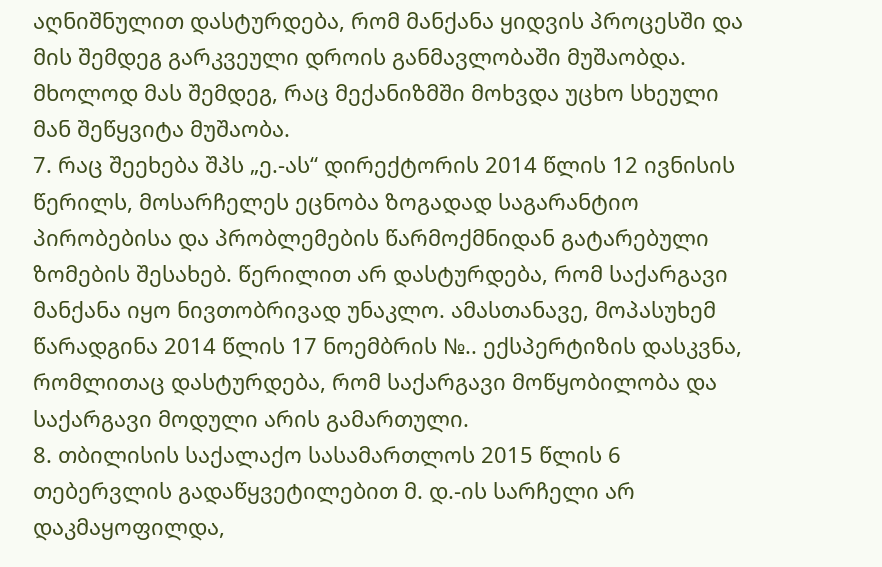აღნიშნულით დასტურდება, რომ მანქანა ყიდვის პროცესში და მის შემდეგ გარკვეული დროის განმავლობაში მუშაობდა. მხოლოდ მას შემდეგ, რაც მექანიზმში მოხვდა უცხო სხეული მან შეწყვიტა მუშაობა.
7. რაც შეეხება შპს „ე.-ას“ დირექტორის 2014 წლის 12 ივნისის წერილს, მოსარჩელეს ეცნობა ზოგადად საგარანტიო პირობებისა და პრობლემების წარმოქმნიდან გატარებული ზომების შესახებ. წერილით არ დასტურდება, რომ საქარგავი მანქანა იყო ნივთობრივად უნაკლო. ამასთანავე, მოპასუხემ წარადგინა 2014 წლის 17 ნოემბრის №.. ექსპერტიზის დასკვნა, რომლითაც დასტურდება, რომ საქარგავი მოწყობილობა და საქარგავი მოდული არის გამართული.
8. თბილისის საქალაქო სასამართლოს 2015 წლის 6 თებერვლის გადაწყვეტილებით მ. დ.-ის სარჩელი არ დაკმაყოფილდა,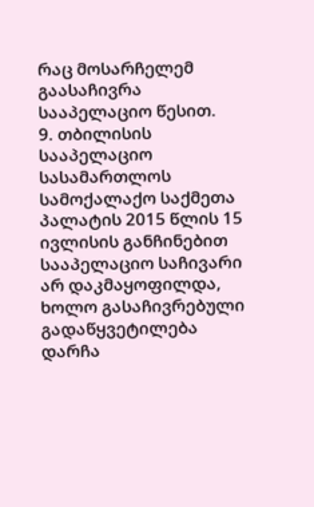რაც მოსარჩელემ გაასაჩივრა სააპელაციო წესით.
9. თბილისის სააპელაციო სასამართლოს სამოქალაქო საქმეთა პალატის 2015 წლის 15 ივლისის განჩინებით სააპელაციო საჩივარი არ დაკმაყოფილდა, ხოლო გასაჩივრებული გადაწყვეტილება დარჩა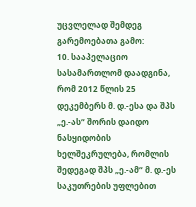უცვლელად შემდეგ გარემოებათა გამო:
10. სააპელაციო სასამართლომ დაადგინა, რომ 2012 წლის 25 დეკემბერს მ. დ.-ესა და შპს „ე.-ას“ შორის დაიდო ნასყიდობის ხელშეკრულება, რომლის შედეგად შპს „ე.-ამ“ მ. დ.-ეს საკუთრების უფლებით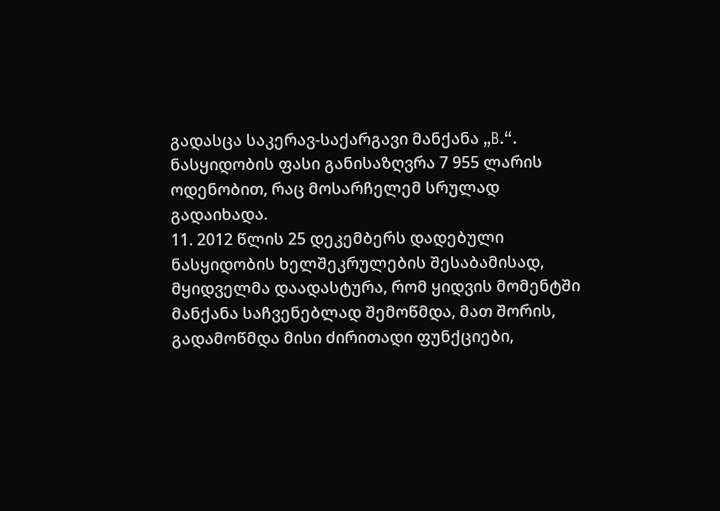გადასცა საკერავ-საქარგავი მანქანა „B.“. ნასყიდობის ფასი განისაზღვრა 7 955 ლარის ოდენობით, რაც მოსარჩელემ სრულად გადაიხადა.
11. 2012 წლის 25 დეკემბერს დადებული ნასყიდობის ხელშეკრულების შესაბამისად, მყიდველმა დაადასტურა, რომ ყიდვის მომენტში მანქანა საჩვენებლად შემოწმდა, მათ შორის, გადამოწმდა მისი ძირითადი ფუნქციები,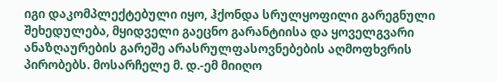იგი დაკომპლექტებული იყო, ჰქონდა სრულყოფილი გარეგნული შეხედულება, მყიდველი გაეცნო გარანტიისა და ყოველგვარი ანაზღაურების გარეშე არასრულფასოვნებების აღმოფხვრის პირობებს. მოსარჩელე მ. დ.-ემ მიიღო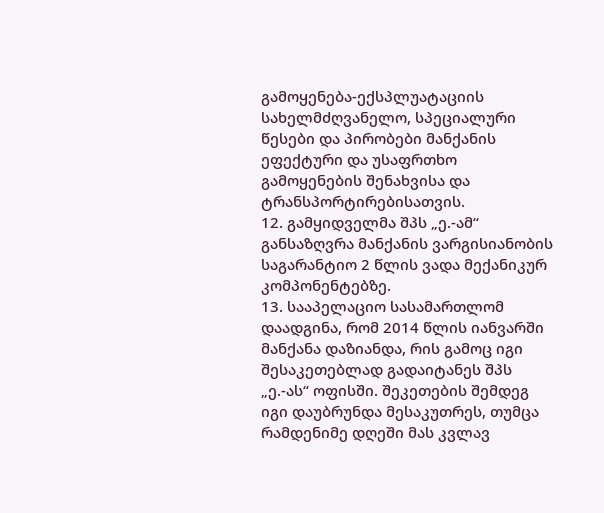გამოყენება-ექსპლუატაციის სახელმძღვანელო, სპეციალური წესები და პირობები მანქანის ეფექტური და უსაფრთხო გამოყენების შენახვისა და ტრანსპორტირებისათვის.
12. გამყიდველმა შპს „ე.-ამ“ განსაზღვრა მანქანის ვარგისიანობის საგარანტიო 2 წლის ვადა მექანიკურ კომპონენტებზე.
13. სააპელაციო სასამართლომ დაადგინა, რომ 2014 წლის იანვარში მანქანა დაზიანდა, რის გამოც იგი შესაკეთებლად გადაიტანეს შპს „ე.-ას“ ოფისში. შეკეთების შემდეგ იგი დაუბრუნდა მესაკუთრეს, თუმცა რამდენიმე დღეში მას კვლავ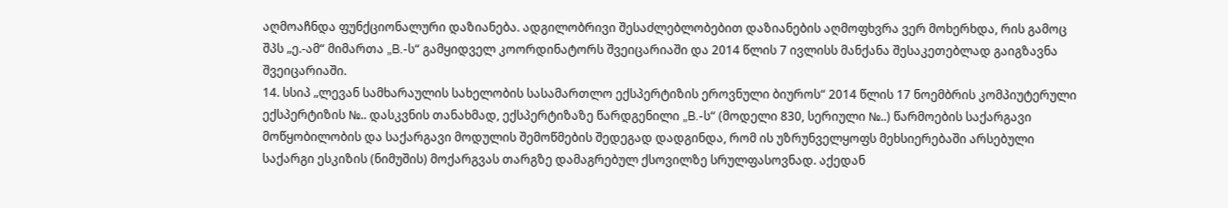აღმოაჩნდა ფუნქციონალური დაზიანება. ადგილობრივი შესაძლებლობებით დაზიანების აღმოფხვრა ვერ მოხერხდა, რის გამოც შპს „ე.-ამ“ მიმართა „B.-ს“ გამყიდველ კოორდინატორს შვეიცარიაში და 2014 წლის 7 ივლისს მანქანა შესაკეთებლად გაიგზავნა შვეიცარიაში.
14. სსიპ „ლევან სამხარაულის სახელობის სასამართლო ექსპერტიზის ეროვნული ბიუროს“ 2014 წლის 17 ნოემბრის კომპიუტერული ექსპერტიზის №.. დასკვნის თანახმად, ექსპერტიზაზე წარდგენილი „B.-ს“ (მოდელი 830, სერიული №..) წარმოების საქარგავი მოწყობილობის და საქარგავი მოდულის შემოწმების შედეგად დადგინდა, რომ ის უზრუნველყოფს მეხსიერებაში არსებული საქარგი ესკიზის (ნიმუშის) მოქარგვას თარგზე დამაგრებულ ქსოვილზე სრულფასოვნად. აქედან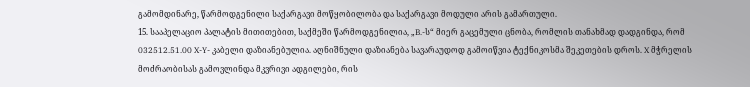გამომდინარე, წარმოდგენილი საქარგავი მოწყობილობა და საქარგავი მოდული არის გამართული.
15. სააპელაციო პალატის მითითებით, საქმეში წარმოდგენილია, „B.-ს“ მიერ გაცემული ცნობა, რომლის თანახმად დადგინდა, რომ 032512.51.00 X-Y- კაბელი დაზიანებულია. აღნიშნული დაზიანება სავარაუდოდ გამოიწვია ტექნიკოსმა შეკეთების დროს. X მჭრელის მოძრაობისას გამოვლინდა მკვრივი ადგილები, რის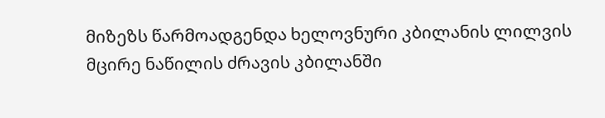მიზეზს წარმოადგენდა ხელოვნური კბილანის ლილვის მცირე ნაწილის ძრავის კბილანში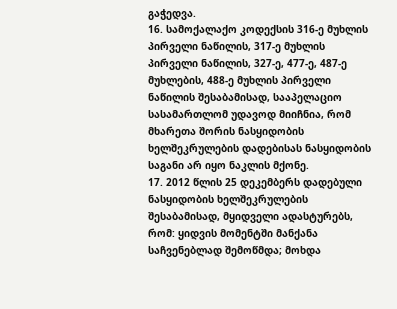გაჭედვა.
16. სამოქალაქო კოდექსის 316-ე მუხლის პირველი ნაწილის, 317-ე მუხლის პირველი ნაწილის, 327-ე, 477-ე, 487-ე მუხლების, 488-ე მუხლის პირველი ნაწილის შესაბამისად, სააპელაციო სასამართლომ უდავოდ მიიჩნია, რომ მხარეთა შორის ნასყიდობის ხელშეკრულების დადებისას ნასყიდობის საგანი არ იყო ნაკლის მქონე.
17. 2012 წლის 25 დეკემბერს დადებული ნასყიდობის ხელშეკრულების შესაბამისად, მყიდველი ადასტურებს, რომ: ყიდვის მომენტში მანქანა საჩვენებლად შემოწმდა; მოხდა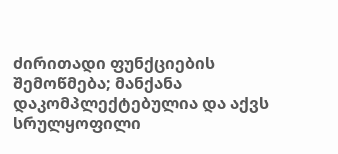ძირითადი ფუნქციების შემოწმება; მანქანა დაკომპლექტებულია და აქვს სრულყოფილი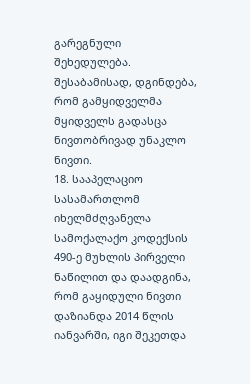გარეგნული შეხედულება. შესაბამისად, დგინდება, რომ გამყიდველმა მყიდველს გადასცა ნივთობრივად უნაკლო ნივთი.
18. სააპელაციო სასამართლომ იხელმძღვანელა სამოქალაქო კოდექსის 490-ე მუხლის პირველი ნაწილით და დაადგინა, რომ გაყიდული ნივთი დაზიანდა 2014 წლის იანვარში, იგი შეკეთდა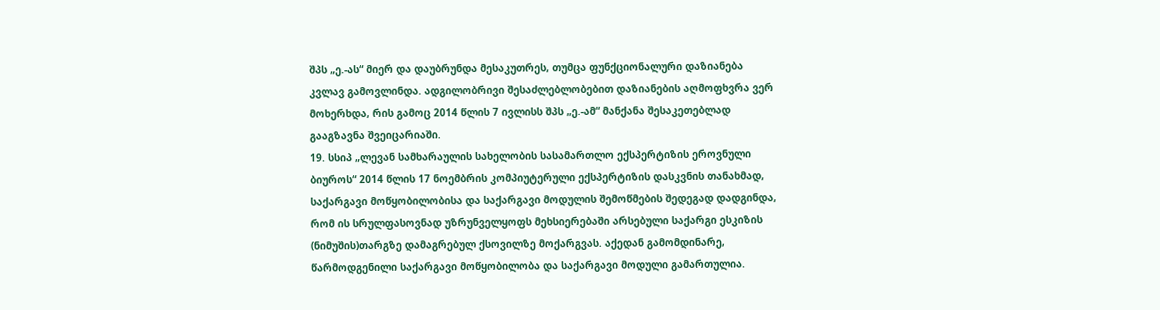შპს „ე.-ას“ მიერ და დაუბრუნდა მესაკუთრეს, თუმცა ფუნქციონალური დაზიანება კვლავ გამოვლინდა. ადგილობრივი შესაძლებლობებით დაზიანების აღმოფხვრა ვერ მოხერხდა, რის გამოც 2014 წლის 7 ივლისს შპს „ე.-ამ“ მანქანა შესაკეთებლად გააგზავნა შვეიცარიაში.
19. სსიპ „ლევან სამხარაულის სახელობის სასამართლო ექსპერტიზის ეროვნული ბიუროს“ 2014 წლის 17 ნოემბრის კომპიუტერული ექსპერტიზის დასკვნის თანახმად, საქარგავი მოწყობილობისა და საქარგავი მოდულის შემოწმების შედეგად დადგინდა, რომ ის სრულფასოვნად უზრუნველყოფს მეხსიერებაში არსებული საქარგი ესკიზის (ნიმუშის)თარგზე დამაგრებულ ქსოვილზე მოქარგვას. აქედან გამომდინარე, წარმოდგენილი საქარგავი მოწყობილობა და საქარგავი მოდული გამართულია.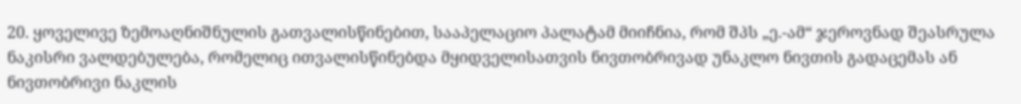20. ყოველივე ზემოაღნიშნულის გათვალისწინებით, სააპელაციო პალატამ მიიჩნია, რომ შპს „ე.-ამ“ ჯეროვნად შეასრულა ნაკისრი ვალდებულება, რომელიც ითვალისწინებდა მყიდველისათვის ნივთობრივად უნაკლო ნივთის გადაცემას ან ნივთობრივი ნაკლის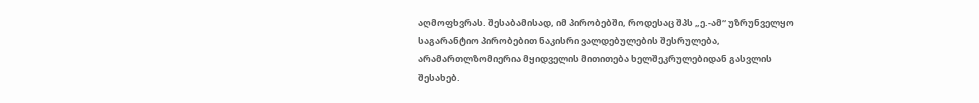აღმოფხვრას. შესაბამისად, იმ პირობებში, როდესაც შპს „ე.-ამ“ უზრუნველყო საგარანტიო პირობებით ნაკისრი ვალდებულების შესრულება, არამართლზომიერია მყიდველის მითითება ხელშეკრულებიდან გასვლის შესახებ.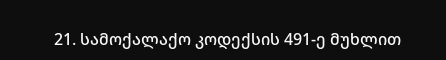21. სამოქალაქო კოდექსის 491-ე მუხლით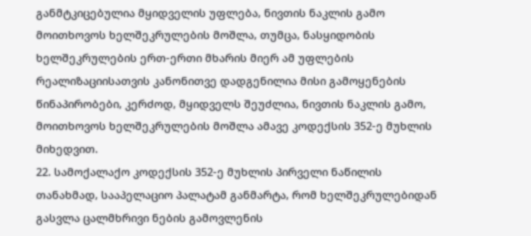განმტკიცებულია მყიდველის უფლება, ნივთის ნაკლის გამო მოითხოვოს ხელშეკრულების მოშლა, თუმცა, ნასყიდობის ხელშეკრულების ერთ-ერთი მხარის მიერ ამ უფლების რეალიზაციისათვის კანონითვე დადგენილია მისი გამოყენების წინაპირობები, კერძოდ, მყიდველს შეუძლია, ნივთის ნაკლის გამო, მოითხოვოს ხელშეკრულების მოშლა ამავე კოდექსის 352-ე მუხლის მიხედვით.
22. სამოქალაქო კოდექსის 352-ე მუხლის პირველი ნაწილის თანახმად, სააპელაციო პალატამ განმარტა, რომ ხელშეკრულებიდან გასვლა ცალმხრივი ნების გამოვლენის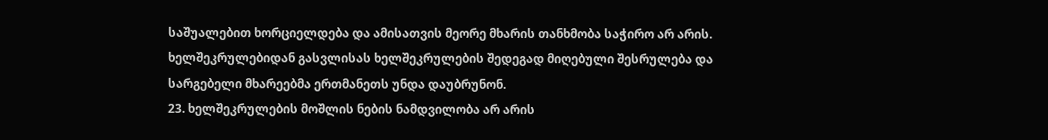საშუალებით ხორციელდება და ამისათვის მეორე მხარის თანხმობა საჭირო არ არის. ხელშეკრულებიდან გასვლისას ხელშეკრულების შედეგად მიღებული შესრულება და სარგებელი მხარეებმა ერთმანეთს უნდა დაუბრუნონ.
23. ხელშეკრულების მოშლის ნების ნამდვილობა არ არის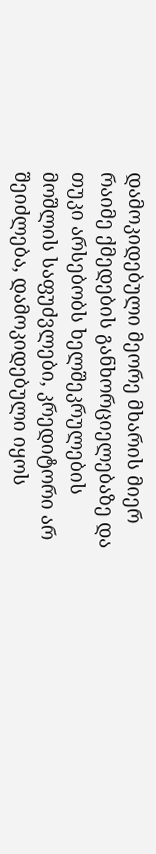დამოკიდებული მეორე მხარის მიერ რაიმე ქმედების განხორციელებაზე და თუკი არსებობს ხელშეკრულების მოშლის საფუძვლები, კრედიტორი არ შეიძლება, დამოკიდებული იყოს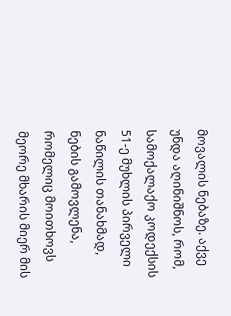მოვალის ნებაზე. აქვე უნდა აღინიშნოს, რომ, სამოქალაქო კოდექსის 51-ე მუხლის პირველი ნაწილის თანახმად, ნების გამოვლენა, რომელიც მოითხოვს მეორე მხარის მიერ მის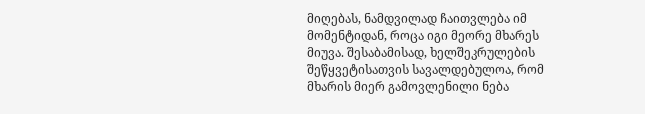მიღებას, ნამდვილად ჩაითვლება იმ მომენტიდან, როცა იგი მეორე მხარეს მიუვა. შესაბამისად, ხელშეკრულების შეწყვეტისათვის სავალდებულოა, რომ მხარის მიერ გამოვლენილი ნება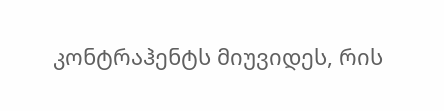კონტრაჰენტს მიუვიდეს, რის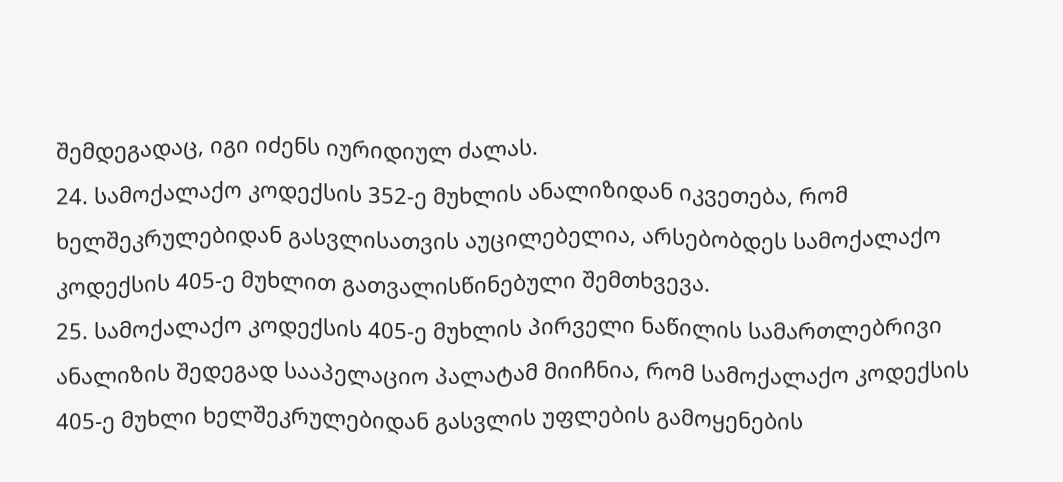შემდეგადაც, იგი იძენს იურიდიულ ძალას.
24. სამოქალაქო კოდექსის 352-ე მუხლის ანალიზიდან იკვეთება, რომ ხელშეკრულებიდან გასვლისათვის აუცილებელია, არსებობდეს სამოქალაქო კოდექსის 405-ე მუხლით გათვალისწინებული შემთხვევა.
25. სამოქალაქო კოდექსის 405-ე მუხლის პირველი ნაწილის სამართლებრივი ანალიზის შედეგად სააპელაციო პალატამ მიიჩნია, რომ სამოქალაქო კოდექსის 405-ე მუხლი ხელშეკრულებიდან გასვლის უფლების გამოყენების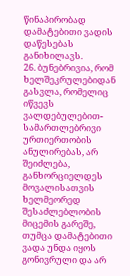წინაპირობად დამატებითი ვადის დაწესებას განიხილავს.
26. ბუნებრივია, რომ ხელშეკრულებიდან გასვლა, რომელიც იწვევს ვალდებულებით-სამართლებრივი ურთიერთობის ანულირებას, არ შეიძლება, განხორციელდეს მოვალისათვის ხელმეორედ შესაძლებლობის მიცემის გარეშე, თუმცა დამატებითი ვადა უნდა იყოს გონივრული და არ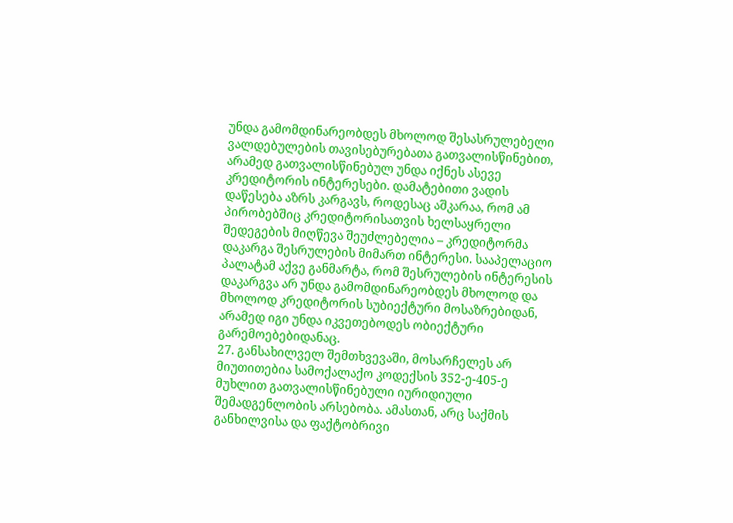უნდა გამომდინარეობდეს მხოლოდ შესასრულებელი ვალდებულების თავისებურებათა გათვალისწინებით, არამედ გათვალისწინებულ უნდა იქნეს ასევე კრედიტორის ინტერესები. დამატებითი ვადის დაწესება აზრს კარგავს, როდესაც აშკარაა, რომ ამ პირობებშიც კრედიტორისათვის ხელსაყრელი შედეგების მიღწევა შეუძლებელია – კრედიტორმა დაკარგა შესრულების მიმართ ინტერესი. სააპელაციო პალატამ აქვე განმარტა, რომ შესრულების ინტერესის დაკარგვა არ უნდა გამომდინარეობდეს მხოლოდ და მხოლოდ კრედიტორის სუბიექტური მოსაზრებიდან, არამედ იგი უნდა იკვეთებოდეს ობიექტური გარემოებებიდანაც.
27. განსახილველ შემთხვევაში, მოსარჩელეს არ მიუთითებია სამოქალაქო კოდექსის 352-ე-405-ე მუხლით გათვალისწინებული იურიდიული შემადგენლობის არსებობა. ამასთან, არც საქმის განხილვისა და ფაქტობრივი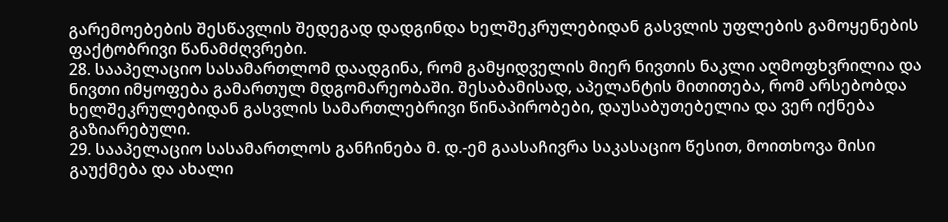გარემოებების შესწავლის შედეგად დადგინდა ხელშეკრულებიდან გასვლის უფლების გამოყენების ფაქტობრივი წანამძღვრები.
28. სააპელაციო სასამართლომ დაადგინა, რომ გამყიდველის მიერ ნივთის ნაკლი აღმოფხვრილია და ნივთი იმყოფება გამართულ მდგომარეობაში. შესაბამისად, აპელანტის მითითება, რომ არსებობდა ხელშეკრულებიდან გასვლის სამართლებრივი წინაპირობები, დაუსაბუთებელია და ვერ იქნება გაზიარებული.
29. სააპელაციო სასამართლოს განჩინება მ. დ.-ემ გაასაჩივრა საკასაციო წესით, მოითხოვა მისი გაუქმება და ახალი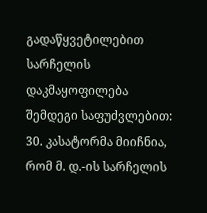გადაწყვეტილებით სარჩელის დაკმაყოფილება შემდეგი საფუძვლებით:
30. კასატორმა მიიჩნია, რომ მ. დ.-ის სარჩელის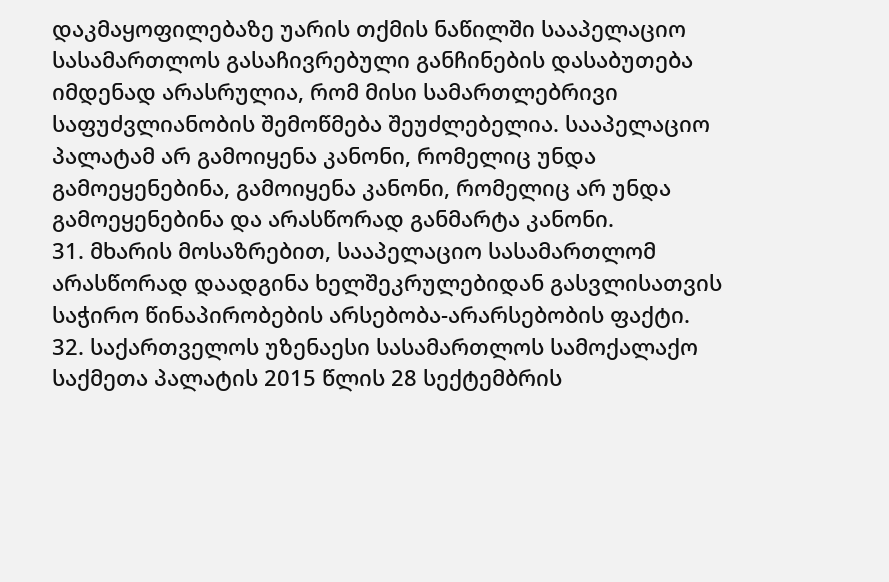დაკმაყოფილებაზე უარის თქმის ნაწილში სააპელაციო სასამართლოს გასაჩივრებული განჩინების დასაბუთება იმდენად არასრულია, რომ მისი სამართლებრივი საფუძვლიანობის შემოწმება შეუძლებელია. სააპელაციო პალატამ არ გამოიყენა კანონი, რომელიც უნდა გამოეყენებინა, გამოიყენა კანონი, რომელიც არ უნდა გამოეყენებინა და არასწორად განმარტა კანონი.
31. მხარის მოსაზრებით, სააპელაციო სასამართლომ არასწორად დაადგინა ხელშეკრულებიდან გასვლისათვის საჭირო წინაპირობების არსებობა-არარსებობის ფაქტი.
32. საქართველოს უზენაესი სასამართლოს სამოქალაქო საქმეთა პალატის 2015 წლის 28 სექტემბრის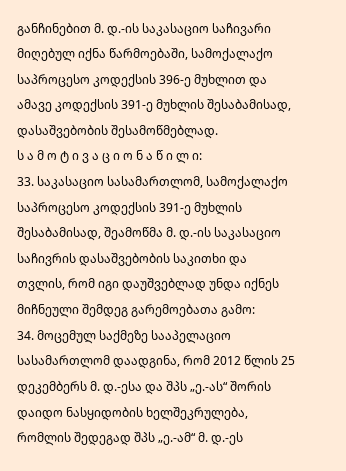განჩინებით მ. დ.-ის საკასაციო საჩივარი მიღებულ იქნა წარმოებაში, სამოქალაქო საპროცესო კოდექსის 396-ე მუხლით და ამავე კოდექსის 391-ე მუხლის შესაბამისად, დასაშვებობის შესამოწმებლად.
ს ა მ ო ტ ი ვ ა ც ი ო ნ ა წ ი ლ ი:
33. საკასაციო სასამართლომ, სამოქალაქო საპროცესო კოდექსის 391-ე მუხლის შესაბამისად, შეამოწმა მ. დ.-ის საკასაციო საჩივრის დასაშვებობის საკითხი და თვლის, რომ იგი დაუშვებლად უნდა იქნეს მიჩნეული შემდეგ გარემოებათა გამო:
34. მოცემულ საქმეზე სააპელაციო სასამართლომ დაადგინა, რომ 2012 წლის 25 დეკემბერს მ. დ.-ესა და შპს „ე.-ას“ შორის დაიდო ნასყიდობის ხელშეკრულება, რომლის შედეგად შპს „ე.-ამ“ მ. დ.-ეს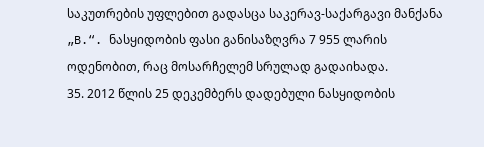საკუთრების უფლებით გადასცა საკერავ-საქარგავი მანქანა „B.“. ნასყიდობის ფასი განისაზღვრა 7 955 ლარის ოდენობით, რაც მოსარჩელემ სრულად გადაიხადა.
35. 2012 წლის 25 დეკემბერს დადებული ნასყიდობის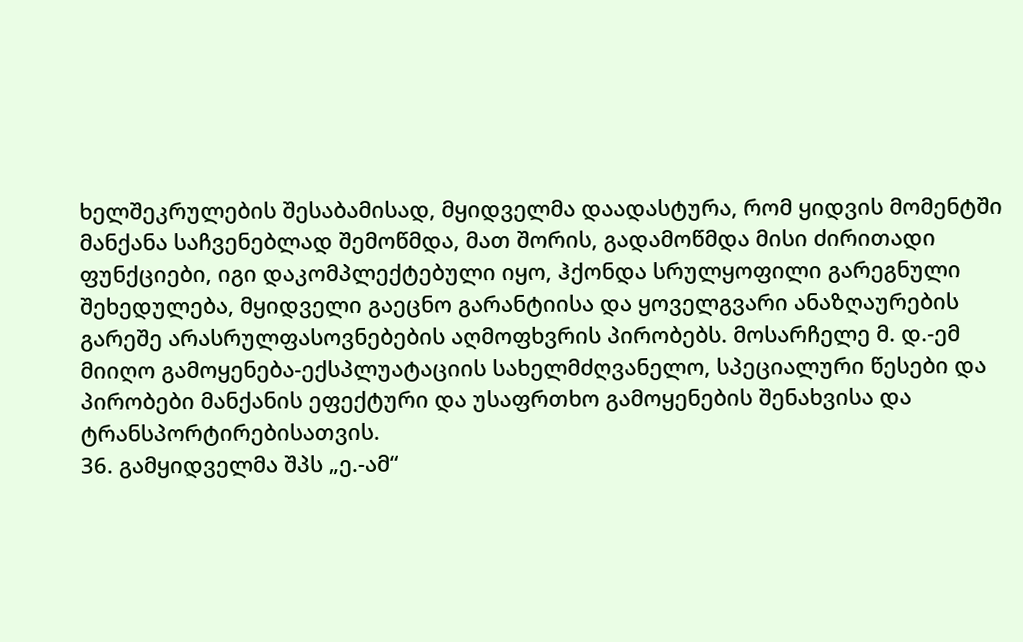ხელშეკრულების შესაბამისად, მყიდველმა დაადასტურა, რომ ყიდვის მომენტში მანქანა საჩვენებლად შემოწმდა, მათ შორის, გადამოწმდა მისი ძირითადი ფუნქციები, იგი დაკომპლექტებული იყო, ჰქონდა სრულყოფილი გარეგნული შეხედულება, მყიდველი გაეცნო გარანტიისა და ყოველგვარი ანაზღაურების გარეშე არასრულფასოვნებების აღმოფხვრის პირობებს. მოსარჩელე მ. დ.-ემ მიიღო გამოყენება-ექსპლუატაციის სახელმძღვანელო, სპეციალური წესები და პირობები მანქანის ეფექტური და უსაფრთხო გამოყენების შენახვისა და ტრანსპორტირებისათვის.
36. გამყიდველმა შპს „ე.-ამ“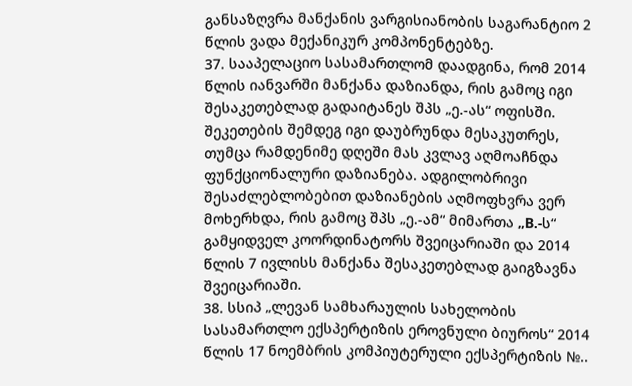განსაზღვრა მანქანის ვარგისიანობის საგარანტიო 2 წლის ვადა მექანიკურ კომპონენტებზე.
37. სააპელაციო სასამართლომ დაადგინა, რომ 2014 წლის იანვარში მანქანა დაზიანდა, რის გამოც იგი შესაკეთებლად გადაიტანეს შპს „ე.-ას“ ოფისში. შეკეთების შემდეგ იგი დაუბრუნდა მესაკუთრეს, თუმცა რამდენიმე დღეში მას კვლავ აღმოაჩნდა ფუნქციონალური დაზიანება. ადგილობრივი შესაძლებლობებით დაზიანების აღმოფხვრა ვერ მოხერხდა, რის გამოც შპს „ე.-ამ“ მიმართა „B.-ს“ გამყიდველ კოორდინატორს შვეიცარიაში და 2014 წლის 7 ივლისს მანქანა შესაკეთებლად გაიგზავნა შვეიცარიაში.
38. სსიპ „ლევან სამხარაულის სახელობის სასამართლო ექსპერტიზის ეროვნული ბიუროს“ 2014 წლის 17 ნოემბრის კომპიუტერული ექსპერტიზის №..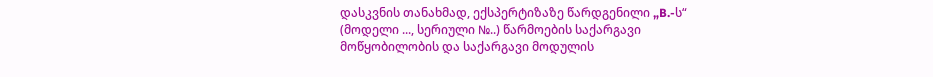დასკვნის თანახმად, ექსპერტიზაზე წარდგენილი „B.-ს“ (მოდელი ..., სერიული №..) წარმოების საქარგავი მოწყობილობის და საქარგავი მოდულის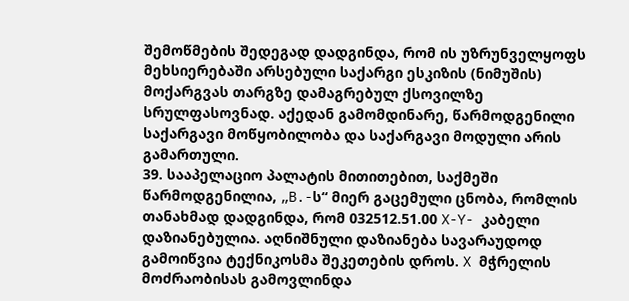შემოწმების შედეგად დადგინდა, რომ ის უზრუნველყოფს მეხსიერებაში არსებული საქარგი ესკიზის (ნიმუშის) მოქარგვას თარგზე დამაგრებულ ქსოვილზე სრულფასოვნად. აქედან გამომდინარე, წარმოდგენილი საქარგავი მოწყობილობა და საქარგავი მოდული არის გამართული.
39. სააპელაციო პალატის მითითებით, საქმეში წარმოდგენილია, „B.-ს“ მიერ გაცემული ცნობა, რომლის თანახმად დადგინდა, რომ 032512.51.00 X-Y- კაბელი დაზიანებულია. აღნიშნული დაზიანება სავარაუდოდ გამოიწვია ტექნიკოსმა შეკეთების დროს. X მჭრელის მოძრაობისას გამოვლინდა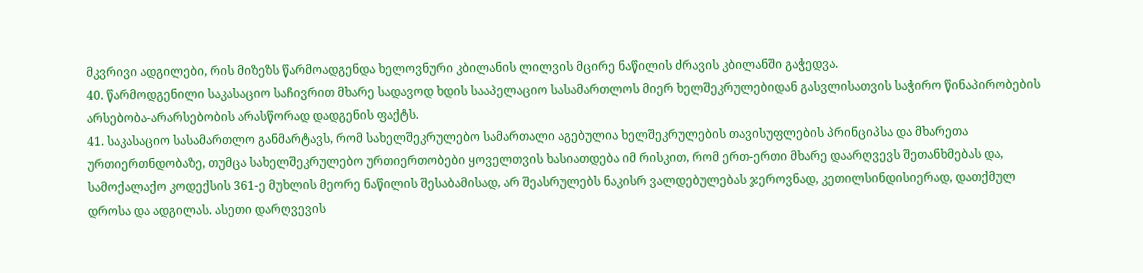მკვრივი ადგილები, რის მიზეზს წარმოადგენდა ხელოვნური კბილანის ლილვის მცირე ნაწილის ძრავის კბილანში გაჭედვა.
40. წარმოდგენილი საკასაციო საჩივრით მხარე სადავოდ ხდის სააპელაციო სასამართლოს მიერ ხელშეკრულებიდან გასვლისათვის საჭირო წინაპირობების არსებობა-არარსებობის არასწორად დადგენის ფაქტს.
41. საკასაციო სასამართლო განმარტავს, რომ სახელშეკრულებო სამართალი აგებულია ხელშეკრულების თავისუფლების პრინციპსა და მხარეთა ურთიერთნდობაზე, თუმცა სახელშეკრულებო ურთიერთობები ყოველთვის ხასიათდება იმ რისკით, რომ ერთ-ერთი მხარე დაარღვევს შეთანხმებას და, სამოქალაქო კოდექსის 361-ე მუხლის მეორე ნაწილის შესაბამისად, არ შეასრულებს ნაკისრ ვალდებულებას ჯეროვნად, კეთილსინდისიერად, დათქმულ დროსა და ადგილას. ასეთი დარღვევის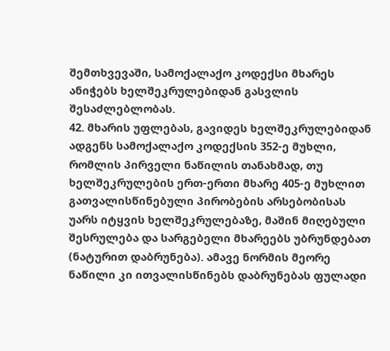შემთხვევაში, სამოქალაქო კოდექსი მხარეს ანიჭებს ხელშეკრულებიდან გასვლის შესაძლებლობას.
42. მხარის უფლებას, გავიდეს ხელშეკრულებიდან ადგენს სამოქალაქო კოდექსის 352-ე მუხლი, რომლის პირველი ნაწილის თანახმად, თუ ხელშეკრულების ერთ-ერთი მხარე 405-ე მუხლით გათვალისწინებული პირობების არსებობისას უარს იტყვის ხელშეკრულებაზე, მაშინ მიღებული შესრულება და სარგებელი მხარეებს უბრუნდებათ (ნატურით დაბრუნება). ამავე ნორმის მეორე ნაწილი კი ითვალისწინებს დაბრუნებას ფულადი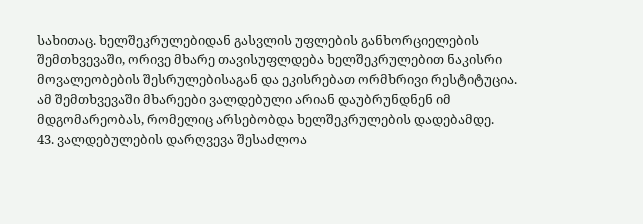სახითაც. ხელშეკრულებიდან გასვლის უფლების განხორციელების შემთხვევაში, ორივე მხარე თავისუფლდება ხელშეკრულებით ნაკისრი მოვალეობების შესრულებისაგან და ეკისრებათ ორმხრივი რესტიტუცია. ამ შემთხვევაში მხარეები ვალდებული არიან დაუბრუნდნენ იმ მდგომარეობას, რომელიც არსებობდა ხელშეკრულების დადებამდე.
43. ვალდებულების დარღვევა შესაძლოა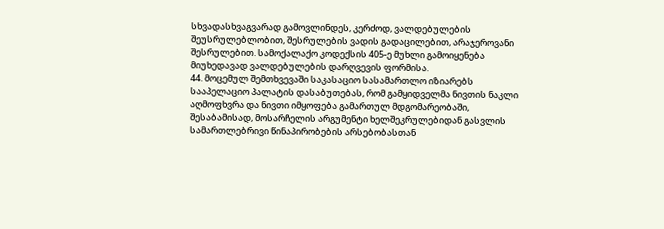სხვადასხვაგვარად გამოვლინდეს, კერძოდ, ვალდებულების შეუსრულებლობით, შესრულების ვადის გადაცილებით, არაჯეროვანი შესრულებით. სამოქალაქო კოდექსის 405-ე მუხლი გამოიყენება მიუხედავად ვალდებულების დარღვევის ფორმისა.
44. მოცემულ შემთხვევაში საკასაციო სასამართლო იზიარებს სააპელაციო პალატის დასაბუთებას, რომ გამყიდველმა ნივთის ნაკლი აღმოფხვრა და ნივთი იმყოფება გამართულ მდგომარეობაში, შესაბამისად, მოსარჩელის არგუმენტი ხელშეკრულებიდან გასვლის სამართლებრივი წინაპირობების არსებობასთან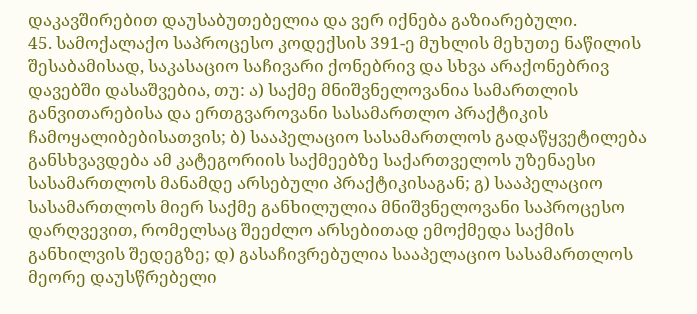დაკავშირებით დაუსაბუთებელია და ვერ იქნება გაზიარებული.
45. სამოქალაქო საპროცესო კოდექსის 391-ე მუხლის მეხუთე ნაწილის შესაბამისად, საკასაციო საჩივარი ქონებრივ და სხვა არაქონებრივ დავებში დასაშვებია, თუ: ა) საქმე მნიშვნელოვანია სამართლის განვითარებისა და ერთგვაროვანი სასამართლო პრაქტიკის ჩამოყალიბებისათვის; ბ) სააპელაციო სასამართლოს გადაწყვეტილება განსხვავდება ამ კატეგორიის საქმეებზე საქართველოს უზენაესი სასამართლოს მანამდე არსებული პრაქტიკისაგან; გ) სააპელაციო სასამართლოს მიერ საქმე განხილულია მნიშვნელოვანი საპროცესო დარღვევით, რომელსაც შეეძლო არსებითად ემოქმედა საქმის განხილვის შედეგზე; დ) გასაჩივრებულია სააპელაციო სასამართლოს მეორე დაუსწრებელი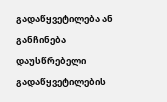გადაწყვეტილება ან განჩინება დაუსწრებელი გადაწყვეტილების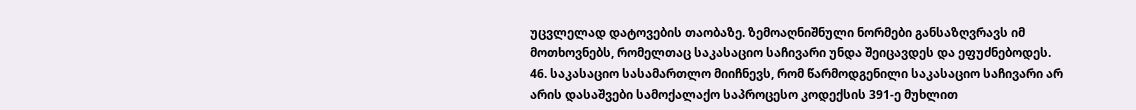უცვლელად დატოვების თაობაზე. ზემოაღნიშნული ნორმები განსაზღვრავს იმ მოთხოვნებს, რომელთაც საკასაციო საჩივარი უნდა შეიცავდეს და ეფუძნებოდეს.
46. საკასაციო სასამართლო მიიჩნევს, რომ წარმოდგენილი საკასაციო საჩივარი არ არის დასაშვები სამოქალაქო საპროცესო კოდექსის 391-ე მუხლით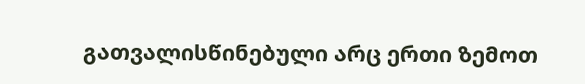გათვალისწინებული არც ერთი ზემოთ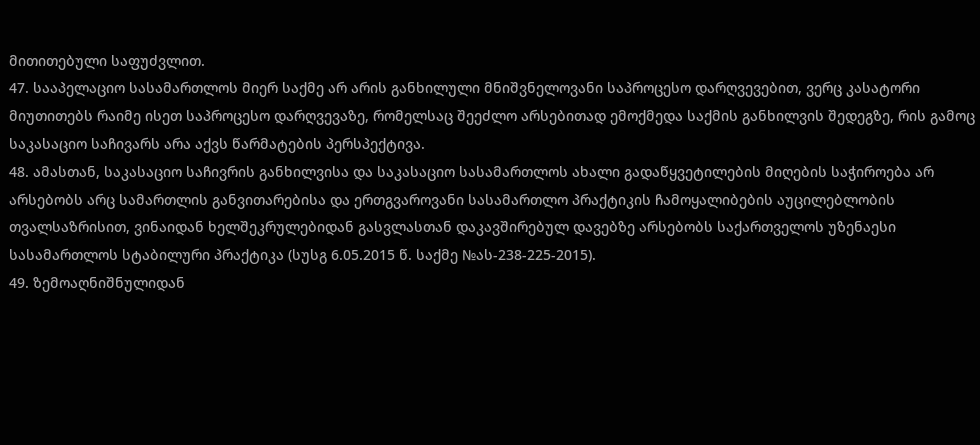მითითებული საფუძვლით.
47. სააპელაციო სასამართლოს მიერ საქმე არ არის განხილული მნიშვნელოვანი საპროცესო დარღვევებით, ვერც კასატორი მიუთითებს რაიმე ისეთ საპროცესო დარღვევაზე, რომელსაც შეეძლო არსებითად ემოქმედა საქმის განხილვის შედეგზე, რის გამოც საკასაციო საჩივარს არა აქვს წარმატების პერსპექტივა.
48. ამასთან, საკასაციო საჩივრის განხილვისა და საკასაციო სასამართლოს ახალი გადაწყვეტილების მიღების საჭიროება არ არსებობს არც სამართლის განვითარებისა და ერთგვაროვანი სასამართლო პრაქტიკის ჩამოყალიბების აუცილებლობის თვალსაზრისით, ვინაიდან ხელშეკრულებიდან გასვლასთან დაკავშირებულ დავებზე არსებობს საქართველოს უზენაესი სასამართლოს სტაბილური პრაქტიკა (სუსგ 6.05.2015 წ. საქმე №ას-238-225-2015).
49. ზემოაღნიშნულიდან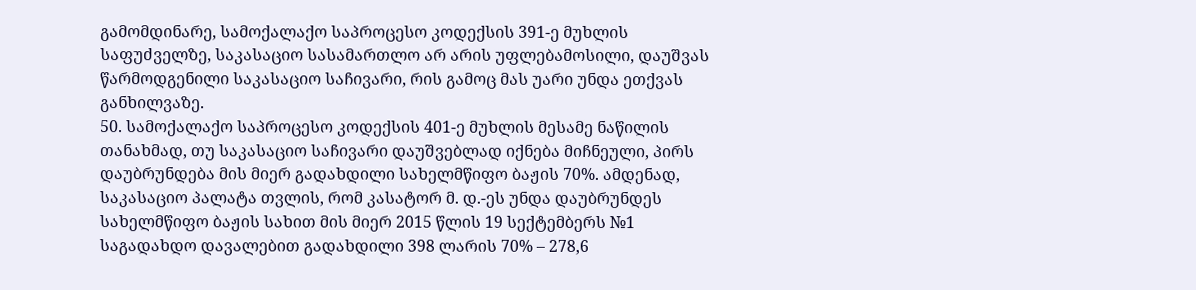გამომდინარე, სამოქალაქო საპროცესო კოდექსის 391-ე მუხლის საფუძველზე, საკასაციო სასამართლო არ არის უფლებამოსილი, დაუშვას წარმოდგენილი საკასაციო საჩივარი, რის გამოც მას უარი უნდა ეთქვას განხილვაზე.
50. სამოქალაქო საპროცესო კოდექსის 401-ე მუხლის მესამე ნაწილის თანახმად, თუ საკასაციო საჩივარი დაუშვებლად იქნება მიჩნეული, პირს დაუბრუნდება მის მიერ გადახდილი სახელმწიფო ბაჟის 70%. ამდენად, საკასაციო პალატა თვლის, რომ კასატორ მ. დ.-ეს უნდა დაუბრუნდეს სახელმწიფო ბაჟის სახით მის მიერ 2015 წლის 19 სექტემბერს №1 საგადახდო დავალებით გადახდილი 398 ლარის 70% – 278,6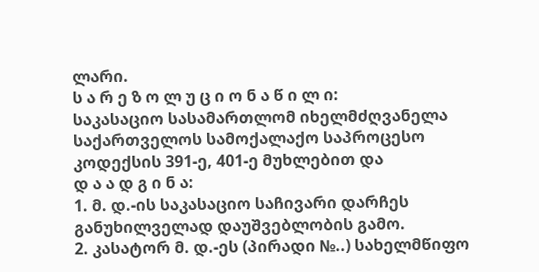ლარი.
ს ა რ ე ზ ო ლ უ ც ი ო ნ ა წ ი ლ ი:
საკასაციო სასამართლომ იხელმძღვანელა საქართველოს სამოქალაქო საპროცესო კოდექსის 391-ე, 401-ე მუხლებით და
დ ა ა დ გ ი ნ ა:
1. მ. დ.-ის საკასაციო საჩივარი დარჩეს განუხილველად დაუშვებლობის გამო.
2. კასატორ მ. დ.-ეს (პირადი №..) სახელმწიფო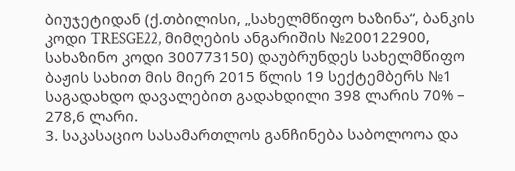ბიუჯეტიდან (ქ.თბილისი, „სახელმწიფო ხაზინა“, ბანკის კოდი TRESGE22, მიმღების ანგარიშის №200122900, სახაზინო კოდი 300773150) დაუბრუნდეს სახელმწიფო ბაჟის სახით მის მიერ 2015 წლის 19 სექტემბერს №1 საგადახდო დავალებით გადახდილი 398 ლარის 70% – 278,6 ლარი.
3. საკასაციო სასამართლოს განჩინება საბოლოოა და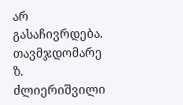არ გასაჩივრდება.
თავმჯდომარე ზ. ძლიერიშვილი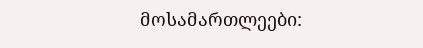მოსამართლეები: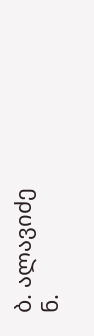ბ. ალავიძე
ნ.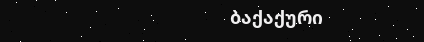ბაქაქური